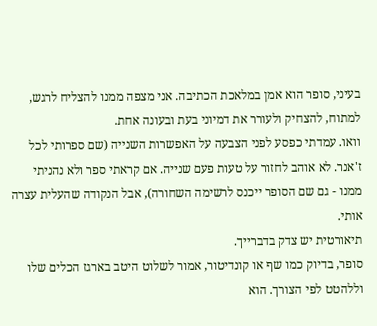בעיני, סופר הוא אמן במלאכת הכתיבה. אני מצפה ממנו להצליח לרגש, למתוח, להצחיק ולעורר את דמיוני בעת ובעונה אחת.
וואו. עמדתי כפסע לפני הצבעה על האפשרות השנייה (שם ספרותי לכל ז'אנר. לא אוהב לחזור על טעות פעם שנייה. אם קראתי ספר ולא נהניתי ממנו - גם שם הסופר ייכנס לרשימה השחורה), אבל הנקודה שהעלית עצרה אותי.
תיאורטית יש צדק בדברייך.
סופר, בדיוק כמו שף או קונדיטור, אמור לשלוט היטב בארגז הכלים שלו וללהטט לפי הצורך. הוא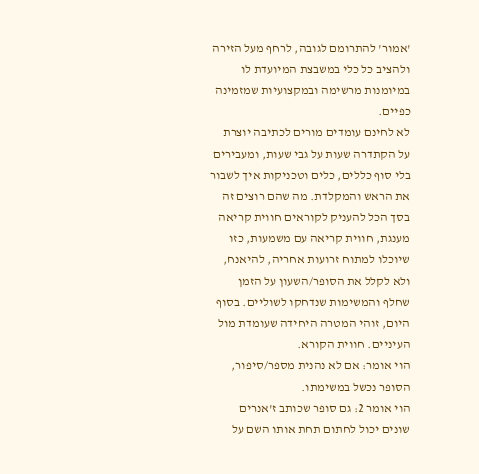'אמור' להתרומם לגובה, לרחף מעל הזירה ולהציב כל כלי במשבצת המיועדת לו במיומנות מרשימה ובמקצועיות שמזמינה כפיים.
לא לחינם עומדים מורים לכתיבה יוצרת על הקתדרה שעות על גבי שעות, ומעבירים בלי סוף כללים, כלים וטכניקות איך לשבור את הראש והמקלדת. מה שהם רוצים זה בסך הכל להעניק לקוראים חווית קריאה מענגת, חווית קריאה עם משמעות, כזו שיוכלו למתוח זרועות אחריה, להיאנח, ולא לקלל את הסופר/השעון על הזמן שחלף והמשימות שנדחקו לשוליים. בסוף היום, זוהי המטרה היחידה שעומדת מול העיניים. חווית הקורא.
הוי אומר: אם לא נהנית מספר/סיפור, הסופר נכשל במשימתו.
הוי אומר 2: גם סופר שכותב ז'אנרים שונים יכול לחתום תחת אותו השם על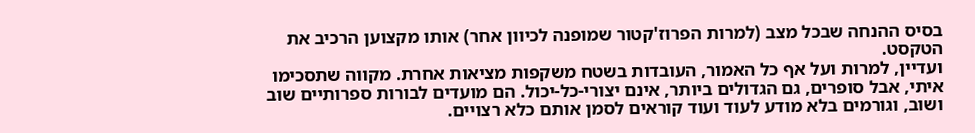בסיס ההנחה שבכל מצב (למרות הפרוז'קטור שמופנה לכיוון אחר) אותו מקצוען הרכיב את הטקסט.
ועדיין, למרות ועל אף כל האמור, העובדות בשטח משקפות מציאות אחרת. מקווה שתסכימו איתי, אבל סופרים, גם הגדולים ביותר, אינם יצורי-כל-יכול. הם מועדים לבורות ספרותיים שוב ושוב, וגורמים בלא מודע לעוד ועוד קוראים לסמן אותם כלא רצויים.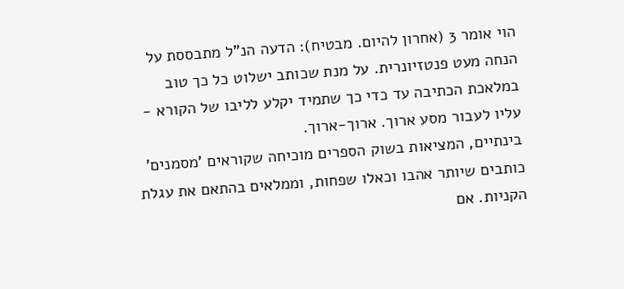הוי אומר 3 (אחרון להיום. מבטיח): הדעה הנ"ל מתבססת על הנחה מעט פנטזיונרית. על מנת שכותב ישלוט כל כך טוב במלאכת הכתיבה עד כדי כך שתמיד יקלע לליבו של הקורא - עליו לעבור מסע ארוך. ארוך-ארוך.
בינתיים, המציאות בשוק הספרים מוכיחה שקוראים 'מסמנים' כותבים שיותר אהבו וכאלו שפחות, וממלאים בהתאם את עגלת הקניות. אם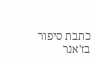כתבת סיפור בז'אנר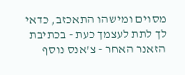מסוים ומישהו התאכזב, כדאי לך לתת לעצמך כעת - בכתיבת הזאנר האחר - צ'אנס נוסף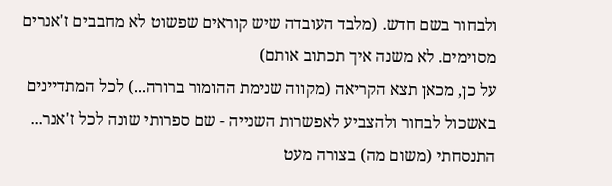ולבחור בשם חדש. (מלבד העובדה שיש קוראים שפשוט לא מחבבים ז'אנרים מסוימים. לא משנה איך תכתוב אותם)
על כן, מכאן תצא הקריאה (מקווה שנימת ההומור ברורה...) לכל המתדיינים באשכול לבחור ולהצביע לאפשרות השנייה - שם ספרותי שונה לכל ז'אנר...
התנסחתי (משום מה) בצורה מעט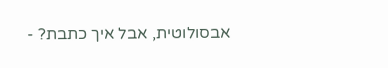אבסולוטית, אבל איך כתבת? -